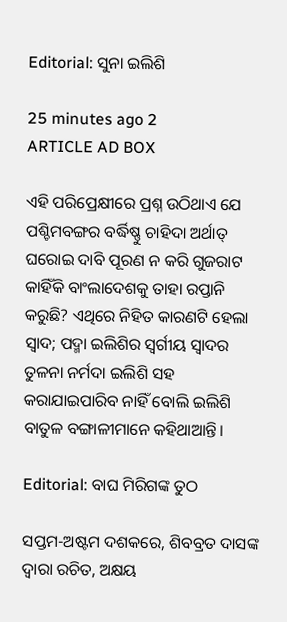Editorial: ସୁନା ଇଲିଶି

25 minutes ago 2
ARTICLE AD BOX

ଏହି ପରିପ୍ରେକ୍ଷୀରେ ପ୍ରଶ୍ନ ଉଠିଥାଏ ଯେ ପଶ୍ଚିମବଙ୍ଗର ବର୍ଦ୍ଧିଷ୍ଣୁ ଚାହିଦା ଅର୍ଥାତ୍‌ ଘରୋଇ ଦାବି ପୂରଣ ନ କରି ଗୁଜରାଟ କାହିଁକି ବାଂଲାଦେଶକୁ ତାହା ରପ୍ତାନି କରୁଛି? ଏଥିରେ ନିହିତ କାରଣଟି ହେଲା ସ୍ବାଦ; ପଦ୍ମା ଇଲିଶିର ସ୍ବର୍ଗୀୟ ସ୍ବାଦର ତୁଳନା ନର୍ମଦା ଇଲିଶି ସହ କରାଯାଇପାରିବ ନାହିଁ ବୋଲି ଇଲିଶି ବାତୁଳ ବଙ୍ଗାଳୀମାନେ କହିଥାଆନ୍ତି।

Editorial: ବାଘ ମିରିଗଙ୍କ ତୁଠ

ସପ୍ତମ-ଅଷ୍ଟମ ଦଶକରେ, ଶିବବ୍ରତ ଦାସଙ୍କ ଦ୍ବାରା ରଚିତ, ଅକ୍ଷୟ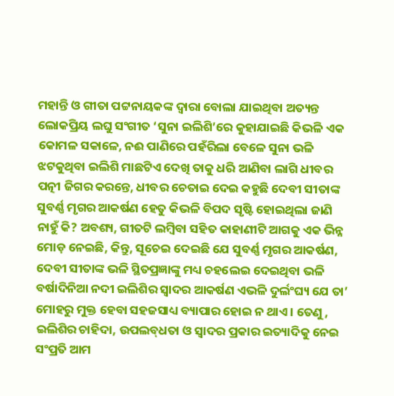ମହାନ୍ତି ଓ ଗୀତା ପଟ୍ଟନାୟକଙ୍କ ଦ୍ବାରା ବୋଲା ଯାଇଥିବା ଅତ୍ୟନ୍ତ ଲୋକପ୍ରିୟ ଲଘୁ ସଂଗୀତ ‘ସୁନା ଇଲିଶି’ରେ କୁହାଯାଇଛି କିଭଳି ଏକ କୋମଳ ସକାଳେ, ନଈ ପାଣିରେ ପହଁରିଲା ବେଳେ ସୁନା ଭଳି ଝଟକୁଥିବା ଇଲିଶି ମାଛଟିଏ ଦେଖି ତାକୁ ଧରି ଆଣିବା ଲାଗି ଧୀବର ପତ୍ନୀ ଜିଗର କରନ୍ତେ, ଧୀବର ଚେତାଇ ଦେଇ କହୁଛି ଦେବୀ ସୀତାଙ୍କ ସୁବର୍ଣ୍ଣ ମୃଗର ଆକର୍ଷଣ ହେତୁ କିଭଳି ବିପଦ ସୃଷ୍ଟି ହୋଇଥିଲା ଜାଣି ନାହୁଁ କି? ଅବଶ୍ୟ, ଗୀତଟି ଲମ୍ବିବା ସହିତ କ‌ାହାଣୀଟି ଆଗକୁ ଏକ ଭିନ୍ନ ମୋଡ଼ ନେଇଛି, କିନ୍ତୁ, ସୂଚେଇ ଦେଇଛି ଯେ ସୁବର୍ଣ୍ଣ ମୃଗର ଆକର୍ଷଣ, ଦେବୀ ସୀତାଙ୍କ ଭଳି ସ୍ଥିତପ୍ରଜ୍ଞାଙ୍କୁ ମଧ୍ୟ ଚହଲେଇ ଦେଇଥିବା ଭଳି ବର୍ଷାଦିନିଆ ନଦୀ ଇଲିଶିର ସ୍ବାଦର ଆକର୍ଷଣ ଏଭଳି ଦୁର୍ଲଂଘ୍ୟ ଯେ ତା’ ମୋହରୁ ମୁକ୍ତ ହେବା ସହଜସାଧ୍ୟ ବ୍ୟାପାର ହୋଇ ନ ଥାଏ। ତେଣୁ, ଇଲିଶିର ଚାହିଦା, ଉପଲବ୍‌ଧତା ଓ ସ୍ବାଦର ପ୍ରକାର ଇତ୍ୟାଦିକୁ ନେଇ ସଂପ୍ରତି ଆମ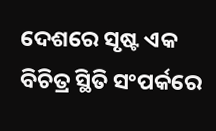ଦେଶରେ ସୃଷ୍ଟ ଏକ ବିଚିତ୍ର ସ୍ଥିତି ସଂପର୍କରେ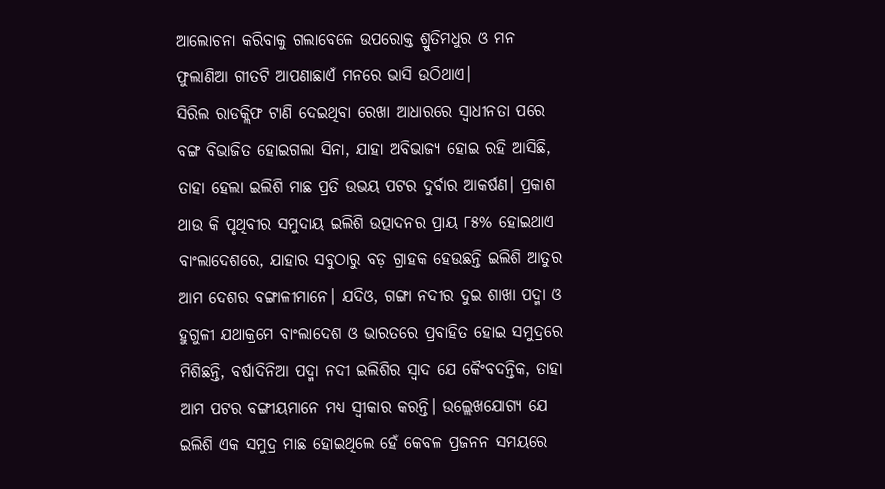ଆଲୋଚନା କରିବାକୁ ଗଲାବେଳେ ଉପରୋକ୍ତ ଶ୍ରୁତିମଧୁର ଓ ମନ ଫୁଲାଣିଆ ଗୀତଟି ଆପଣାଛାଏଁ ମନରେ ଭାସି ଉଠିଥାଏ।
ସିରିଲ ରାଡକ୍ଲିଫ ଟାଣି ଦେଇଥିବା ରେଖା ଆଧାରରେ ସ୍ବାଧୀନତା ପରେ ବଙ୍ଗ ବିଭାଜିତ ହୋଇଗଲା ସିନା, ଯାହା ଅବିଭାଜ୍ୟ ହୋଇ ରହି ଆସିଛି, ତାହା ହେଲା ଇଲିଶି ମାଛ ପ୍ରତି ଉଭୟ ପଟର ଦୁର୍ବାର ଆକର୍ଷଣ। ପ୍ରକାଶ ଥାଉ କି ପୃଥିବୀର ସମୁଦାୟ ଇଲିଶି ଉତ୍ପାଦନର ପ୍ରାୟ ୮୫% ହୋଇଥାଏ ବାଂଲାଦେଶରେ, ଯାହାର ସବୁଠାରୁ ବଡ଼ ଗ୍ରାହକ ହେଉଛନ୍ତି ଇଲିଶି ଆତୁର ଆମ ଦେଶର ବଙ୍ଗାଳୀମାନେ। ଯଦିଓ, ଗଙ୍ଗା ନଦୀର ଦୁଇ ଶାଖା ପଦ୍ମା ଓ ହୁଗୁଳୀ ଯଥାକ୍ରମେ ବାଂଲାଦେଶ ଓ ଭାରତରେ ପ୍ରବାହିତ ହୋଇ ସମୁଦ୍ରରେ ମିଶିଛନ୍ତି, ବର୍ଷାଦିନିଆ ପଦ୍ମା ନଦୀ ଇଲିଶିର ସ୍ବାଦ ଯେ କୈଂବଦନ୍ତିକ, ତାହା ଆମ ପଟର ବଙ୍ଗୀୟମାନେ ମଧ୍ୟ ସ୍ବୀକାର କରନ୍ତି। ଉଲ୍ଲେଖଯୋଗ୍ୟ ଯେ ଇଲିଶି ଏକ ସମୁଦ୍ର ମାଛ ହୋଇଥିଲେ ହେଁ କେବଳ ପ୍ରଜନନ ସମୟରେ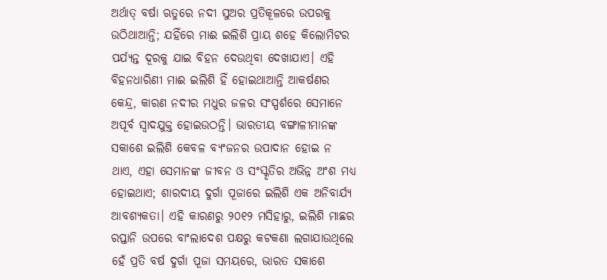ଅର୍ଥାତ୍‌ ବର୍ଷା ଋତୁରେ ନଦୀ ସୁଅର ପ୍ରତିକୂଳରେ ଉପରକୁ ଉଠିଥାଆନ୍ତି; ଯହିଁରେ ମାଈ ଇଲିଶି ପ୍ରାୟ ଶହେ କିଲୋମିଟର ପର୍ଯ୍ୟନ୍ତ ଦୂରକୁ ଯାଇ ବିହନ ଦେଉଥିବା ଦେଖାଯାଏ। ଏହି ବିହନଧାରିଣୀ ମାଈ ଇଲିଶି ହିଁ ହୋଇଥାଆନ୍ତି ଆକର୍ଷଣର କେନ୍ଦ୍ର, କାରଣ ନଦୀର ମଧୁର ଜଳର ସଂସ୍ପର୍ଶରେ ସେମାନେ ଅପୂର୍ବ ସ୍ବାଦଯୁକ୍ତ ହୋଇଉଠନ୍ତି। ଭାରତୀୟ ବଙ୍ଗାଳୀମାନଙ୍କ ସକାଶେ ଇଲିଶି କେବଳ ବ୍ୟଂଜନର ଉପାଦାନ ହୋଇ ନ ଥାଏ, ଏହା ସେମାନଙ୍କ ଜୀବନ ଓ ସଂସ୍କୃତିର ଅଭିନ୍ନ ଅଂଶ ମଧ୍ୟ ହୋଇଥାଏ; ଶାରଦୀୟ ଦୁର୍ଗା ପୂଜାରେ ଇଲିଶି ଏକ ଅନିବାର୍ଯ୍ୟ ଆବଶ୍ୟକତା। ଏହି କାରଣରୁ ୨୦୧୨ ମସିହାରୁ, ଇଲିଶି ମାଛର ରପ୍ତାନି ଉପରେ ବାଂଲାଦେଶ ପକ୍ଷରୁ କଟକଣା ଲଗାଯାଉଥିଲେ ହେଁ ପ୍ରତି ବର୍ଷ ଦୁର୍ଗା ପୂଜା ସମୟରେ, ଭାରତ ସକାଶେ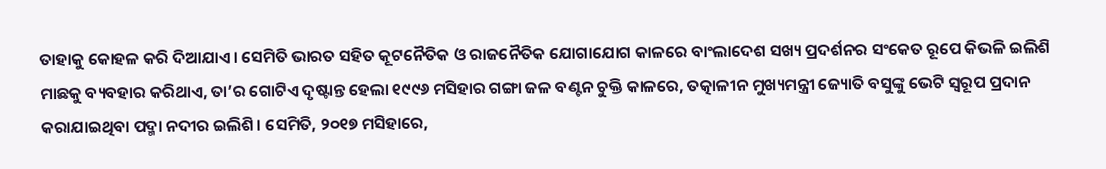ତାହାକୁ କୋହଳ କରି ଦିଆଯାଏ। ସେମିତି ଭାରତ ସହିତ କୂଟନୈତିକ ଓ ରାଜନୈତିକ ଯୋଗାଯୋଗ କାଳରେ ବାଂଲାଦେଶ ସଖ୍ୟ ପ୍ରଦର୍ଶନର ସଂକେତ ରୂପେ କିଭଳି ଇଲିଶି ମାଛକୁ ବ୍ୟବହାର କରିଥାଏ, ତା’ର ଗୋଟିଏ ଦୃଷ୍ଟାନ୍ତ ହେଲା ୧୯୯୬ ମସିହାର ଗଙ୍ଗା ଜଳ ବଣ୍ଟନ ଚୁକ୍ତି କାଳରେ, ତତ୍କାଳୀନ ମୁଖ୍ୟମନ୍ତ୍ରୀ ଜ୍ୟୋତି ବସୁଙ୍କୁ ଭେଟି ସ୍ବରୂପ ପ୍ରଦାନ କରାଯାଇଥିବା ପଦ୍ମା ନଦୀର ଇଲିଶି। ସେମିତି, ୨୦୧୭ ମସିହାରେ,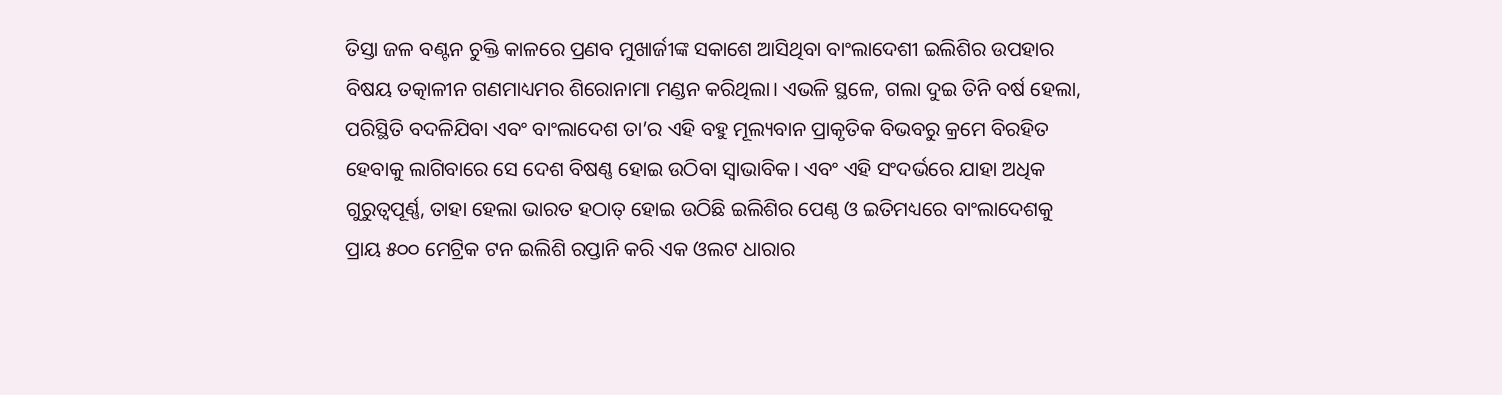ତିସ୍ତା ଜଳ ବଣ୍ଟନ ଚୁକ୍ତି କାଳରେ ପ୍ରଣବ ମୁଖାର୍ଜୀଙ୍କ ସକାଶେ ଆସିଥିବା ବାଂଲାଦେଶୀ ଇଲିଶିର ଉପହାର ବିଷୟ ତତ୍କାଳୀନ ଗଣମାଧ୍ୟମର ଶିରୋନାମା ମଣ୍ଡନ କରିଥିଲା। ଏଭଳି ସ୍ଥଳେ, ଗଲା ଦୁଇ ତିନି ବର୍ଷ ହେଲା, ପରିସ୍ଥିତି ବଦଳିଯିବା ଏବଂ ବାଂଲାଦେଶ ତା’ର ଏହି ବହୁ ମୂଲ୍ୟବାନ ପ୍ରାକୃତିକ ବିଭବରୁ କ୍ରମେ ବିରହିତ ହେବାକୁ ଲାଗିବାରେ ସେ ଦେଶ ବିଷଣ୍ଣ ହୋଇ ଉଠିବା ସ୍ବାଭାବିକ। ଏବଂ ଏହି ସଂଦର୍ଭରେ ଯାହା ଅଧିକ ଗୁରୁତ୍ବପୂର୍ଣ୍ଣ, ତାହା ହେଲା ଭାରତ ହଠାତ୍‌ ହୋଇ ଉଠିଛି ଇଲିଶିର ପେଣ୍ଠ ଓ ଇତିମଧ୍ୟରେ ବାଂଲାଦେଶକୁ ପ୍ରାୟ ୫୦୦ ମେଟ୍ରିକ ଟନ ଇଲିଶି ରପ୍ତାନି କରି ଏକ ଓଲଟ ଧାରାର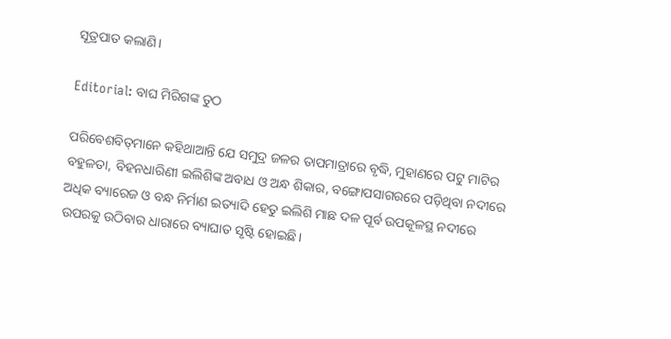ସୂତ୍ରପାତ କଲାଣି।

Editorial: ବାଘ ମିରିଗଙ୍କ ତୁଠ

ପରିବେଶବିତ୍‌ମାନେ କହିଥାଆନ୍ତି ଯେ ସମୁଦ୍ର ଜଳର ତାପମାତ୍ରାରେ ବୃଦ୍ଧି, ମୁହାଣରେ ପଟୁ ମାଟିର ବହୁଳତା, ବିହନଧାରିଣୀ ଇଲିଶିଙ୍କ ଅବାଧ ଓ ଅନ୍ଧ ଶିକାର, ବଙ୍ଗୋପସାଗରରେ ପଡ଼ିଥିବା ନଦୀରେ ଅଧିକ ବ୍ୟାରେଜ ଓ ବନ୍ଧ ନିର୍ମାଣ ଇତ୍ୟାଦି ହେତୁ ଇଲିଶି ମାଛ ଦଳ ପୂର୍ବ ଉପକୂଳସ୍ଥ ନଦୀରେ ଉପରକୁ ଉଠିବାର ଧାରାରେ ବ୍ୟାଘାତ ସୃଷ୍ଟି ହୋଇଛି।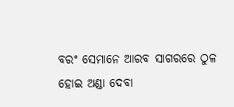ବରଂ ସେମାନେ ଆରବ ସାଗରରେ ଠୁଳ ହୋଇ ଅଣ୍ଡା ଦେବା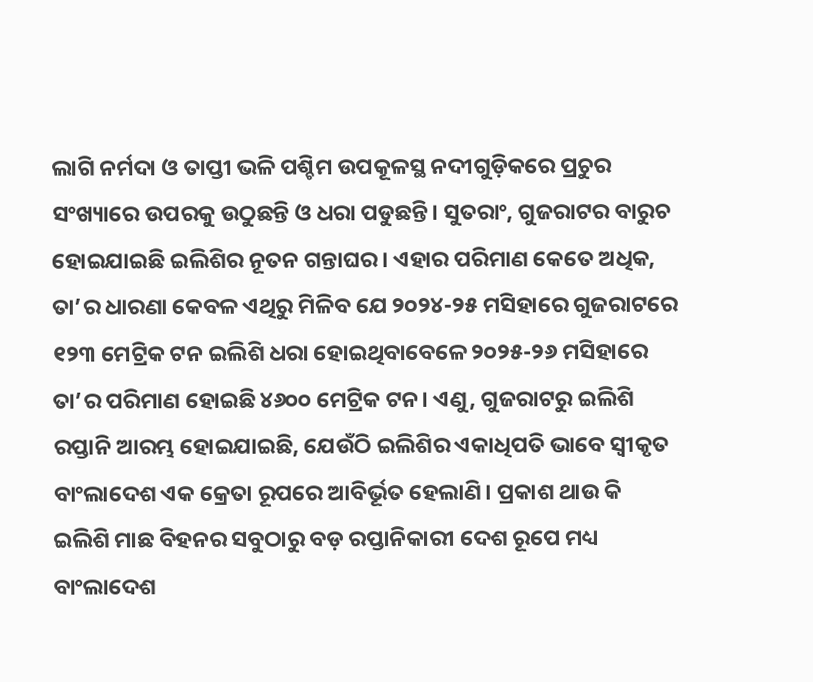ଲାଗି ନର୍ମଦା ଓ ତାପ୍ତୀ ଭଳି ପଶ୍ଚିମ ଉପକୂଳସ୍ଥ ନଦୀଗୁଡ଼ିକରେ ପ୍ରଚୁର ସଂଖ୍ୟାରେ ଉପରକୁ ଉଠୁଛନ୍ତି ଓ ଧରା ପଡୁଛନ୍ତି। ସୁତରାଂ, ଗୁଜରାଟର ବାରୁଚ ହୋଇଯାଇଛି ଇଲିଶିର ନୂତନ ଗନ୍ତାଘର। ଏହାର ପରିମାଣ କେତେ ଅଧିକ, ତା’ର ଧାରଣା କେବଳ ଏଥିରୁ ମିଳିବ ଯେ ୨୦୨୪-୨୫ ମସିହାରେ ଗୁଜରାଟରେ ୧୨୩ ମେଟ୍ରିକ ଟନ ଇଲିଶି ଧରା ହୋଇଥିବାବେଳେ ୨୦୨୫-୨୬ ମସିହାରେ ତା’ର ପରିମାଣ ହୋଇଛି ୪୬୦୦ ମେଟ୍ରିକ ଟନ। ଏଣୁ, ଗୁଜରାଟରୁ ଇଲିଶି ରପ୍ତାନି ଆରମ୍ଭ ହୋଇଯାଇଛି, ଯେଉଁଠି ଇଲିଶିର ଏକାଧିପତି ଭାବେ ସ୍ବୀକୃତ ବାଂଲାଦେଶ ଏକ କ୍ରେତା ରୂପରେ ଆବିର୍ଭୂତ ହେଲାଣି। ପ୍ରକାଶ ଥାଉ କି ଇଲିଶି ମାଛ ବିହନର ସବୁଠାରୁ ବଡ଼ ରପ୍ତାନିକାରୀ ଦେଶ ରୂପେ ମଧ୍ୟ ବାଂଲାଦେଶ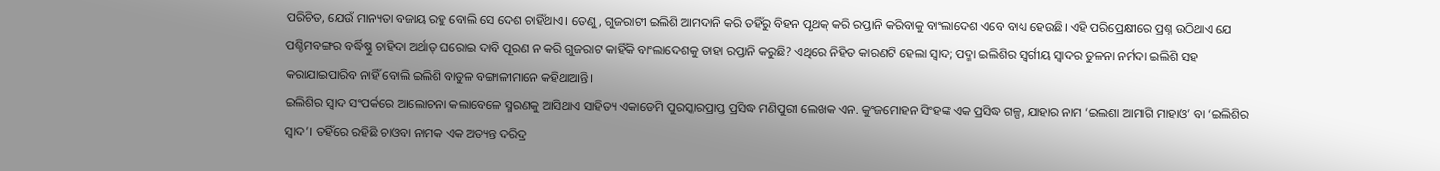ପରିଚିତ, ଯେଉଁ ମାନ୍ୟତା ବଜାୟ ରହୁ ବୋଲି ସେ ଦେଶ ଚାହିଁଥାଏ। ତେଣୁ, ଗୁଜରାଟୀ ଇଲିଶି ଆମଦାନି କରି ତହିଁରୁ ବିହନ ପୃଥକ୍‌ କରି ରପ୍ତାନି କରିବାକୁ ବାଂଲାଦେଶ ଏବେ ବାଧ୍ୟ ହେଉଛି। ଏହି ପରିପ୍ରେକ୍ଷୀରେ ପ୍ରଶ୍ନ ଉଠିଥାଏ ଯେ ପଶ୍ଚିମବଙ୍ଗର ବର୍ଦ୍ଧିଷ୍ଣୁ ଚାହିଦା ଅର୍ଥାତ୍‌ ଘରୋଇ ଦାବି ପୂରଣ ନ କରି ଗୁଜରାଟ କାହିଁକି ବାଂଲାଦେଶକୁ ତାହା ରପ୍ତାନି କରୁଛି? ଏଥିରେ ନିହିତ କାରଣଟି ହେଲା ସ୍ବାଦ; ପଦ୍ମା ଇଲିଶିର ସ୍ବର୍ଗୀୟ ସ୍ବାଦର ତୁଳନା ନର୍ମଦା ଇଲିଶି ସହ କରାଯାଇପାରିବ ନାହିଁ ବୋଲି ଇଲିଶି ବାତୁଳ ବଙ୍ଗାଳୀମାନେ କହିଥାଆନ୍ତି।
ଇଲିଶିର ସ୍ବାଦ ସଂପର୍କରେ ଆଲୋଚନା କଲାବେଳେ ସ୍ମରଣକୁ ଆସିଥାଏ ସାହିତ୍ୟ ଏକା‌ଡେମି ପୁରସ୍କାରପ୍ରାପ୍ତ ପ୍ରସିଦ୍ଧ ମଣିପୁରୀ ଲେଖକ ଏନ. କୁଂଜମୋହନ ସିଂହଙ୍କ ଏକ ପ୍ରସିଦ୍ଧ ଗଳ୍ପ, ଯାହାର ନାମ ‘ଇଲଶା ଆମାଗି ମାହାଓ’ ବା ‘ଇଲିଶିର ସ୍ବାଦ’। ତହିଁରେ ରହିଛି ଚାଓବା ନାମକ ଏକ ଅତ୍ୟନ୍ତ ଦରିଦ୍ର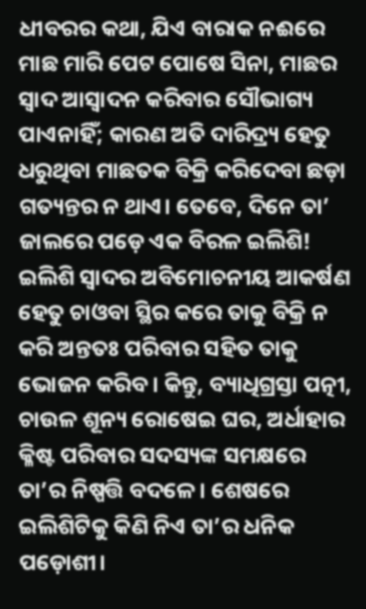ଧୀବରର କଥା, ଯିଏ ବାରାକ ନଈରେ ମାଛ ମାରି ପେଟ ପୋଷେ ସିନା, ମାଛର ସ୍ବାଦ ଆସ୍ବାଦନ କରିବାର ସୌଭାଗ୍ୟ ପାଏନାହିଁ; କାରଣ ଅତି ଦାରିଦ୍ର୍ୟ ହେତୁ ଧରୁଥିବା ମାଛତକ ବିକ୍ରି କରିଦେବା ଛଡ଼ା ଗତ୍ୟନ୍ତର ନ ଥାଏ। ତେବେ, ଦିନେ ତା’ ଜାଲରେ ପଡ଼େ ଏକ ବିରଳ ଇଲିଶି! ଇଲିଶି ସ୍ବାଦର ଅବିମୋଚନୀୟ ଆକର୍ଷଣ ହେତୁ ଚାଓବା ସ୍ଥିର କରେ ତାକୁ ବିକ୍ରି ନ କରି ଅନ୍ତତଃ ପରିବାର ସହିତ ତାକୁ ଭୋଜନ କରିବ। କିନ୍ତୁ, ବ୍ୟାଧିଗ୍ରସ୍ତା ପତ୍ନୀ, ଚାଉଳ ଶୂନ୍ୟ ରୋଷେଇ ଘର, ଅର୍ଧାହାର କ୍ଳିଷ୍ଟ ପରିବାର ସଦସ୍ୟଙ୍କ ସମକ୍ଷରେ ତା’ର ନିଷ୍ପତ୍ତି ବଦଳେ। ଶେଷରେ ଇଲିଶିଟିକୁ କିଣି ନିଏ ତା’ର ଧନିକ ପଡ଼ୋଶୀ।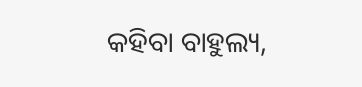କହିବା ବାହୁଲ୍ୟ,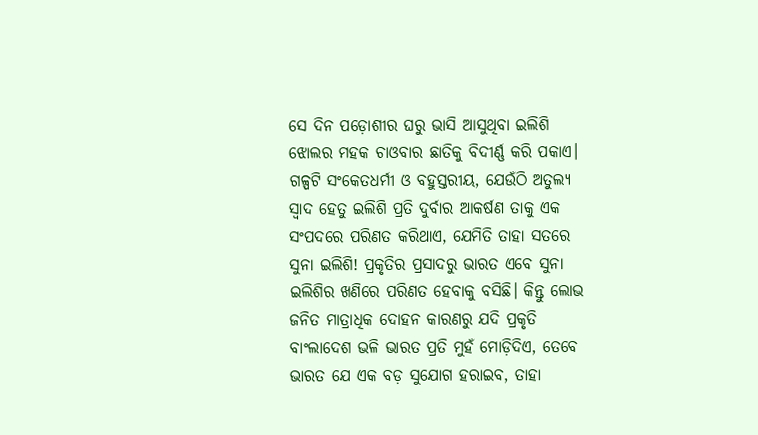ସେ ଦିନ ପଡ଼ୋଶୀର ଘରୁ ଭାସି ଆସୁଥିବା ଇଲିଶି ଝୋଲର ମହକ ଚାଓବାର ଛାତିକୁ ବିଦୀର୍ଣ୍ଣ କରି ପକାଏ। ଗଳ୍ପଟି ସଂକେତଧର୍ମୀ ଓ ବହୁସ୍ତରୀୟ, ଯେଉଁଠି ଅତୁଲ୍ୟ ସ୍ବାଦ ହେତୁ ଇଲିଶି ପ୍ରତି ଦୁର୍ବାର ଆକର୍ଷଣ ତାକୁ ଏକ ସଂପଦରେ ପରିଣତ କରିଥାଏ, ଯେମିତି ତାହା ସତରେ ସୁନା ଇଲିଶି! ପ୍ରକୃତିର ପ୍ରସାଦରୁ ଭାରତ ଏବେ ସୁନା‌ ଇଲିଶିର ଖଣିରେ ପରିଣତ ହେବାକୁ ବସିଛି। କିନ୍ତୁ ଲୋଭ ଜନିତ ମାତ୍ରାଧିକ ଦୋହନ କାରଣରୁ ଯଦି ପ୍ରକୃତି ବାଂଲାଦେଶ ଭଳି ଭାରତ ପ୍ରତି ମୁହଁ ମୋଡ଼ିଦିଏ, ତେବେ ଭାରତ ଯେ ଏକ ବଡ଼ ସୁଯୋଗ ହରାଇବ, ତାହା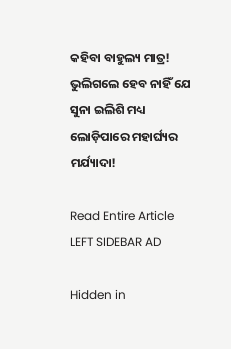କହିବା ବାହୁଲ୍ୟ ମାତ୍ର! ଭୁଲିଗଲେ ହେବ ନାହିଁ ଯେ ସୁନା ଇଲିଶି ମଧ୍ୟ ଲୋଡ଼ିପାରେ ମହାର୍ଘ୍ୟର ମର୍ଯ୍ୟାଦା!

Read Entire Article
LEFT SIDEBAR AD

Hidden in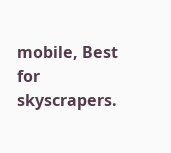mobile, Best for skyscrapers.